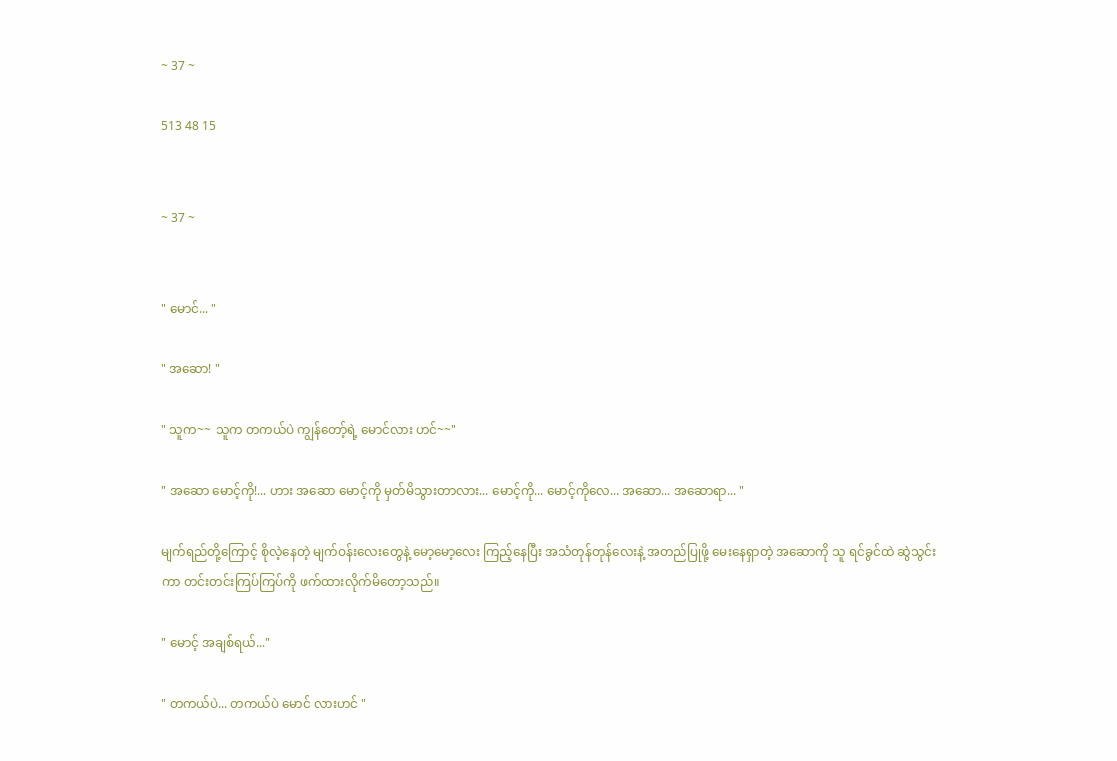~ 37 ~

513 48 15


~ 37 ~


" မောင်... "

" အဆော! "

" သူက~~ သူက တကယ်ပဲ ကျွန်တော့်ရဲ့ မောင်လား ဟင်~~"

" အဆော မောင့်ကို!... ဟား အဆော မောင့်ကို မှတ်မိသွားတာလား... မောင့်ကို... မောင့်ကိုလေ... အဆော... အဆောရာ... "

မျက်ရည်တို့ကြောင့် စိုလဲ့နေတဲ့ မျက်ဝန်းလေးတွေနဲ့ မော့မော့လေး ကြည့်နေပြီး အသံတုန်တုန်လေးနဲ့ အတည်ပြုဖို့ မေးနေရှာတဲ့ အဆောကို သူ ရင်ခွင်ထဲ ဆွဲသွင်းကာ တင်းတင်းကြပ်ကြပ်ကို ဖက်ထားလိုက်မိတော့သည်။

" မောင့် အချစ်ရယ်..."

" တကယ်ပဲ... တကယ်ပဲ မောင် လားဟင် "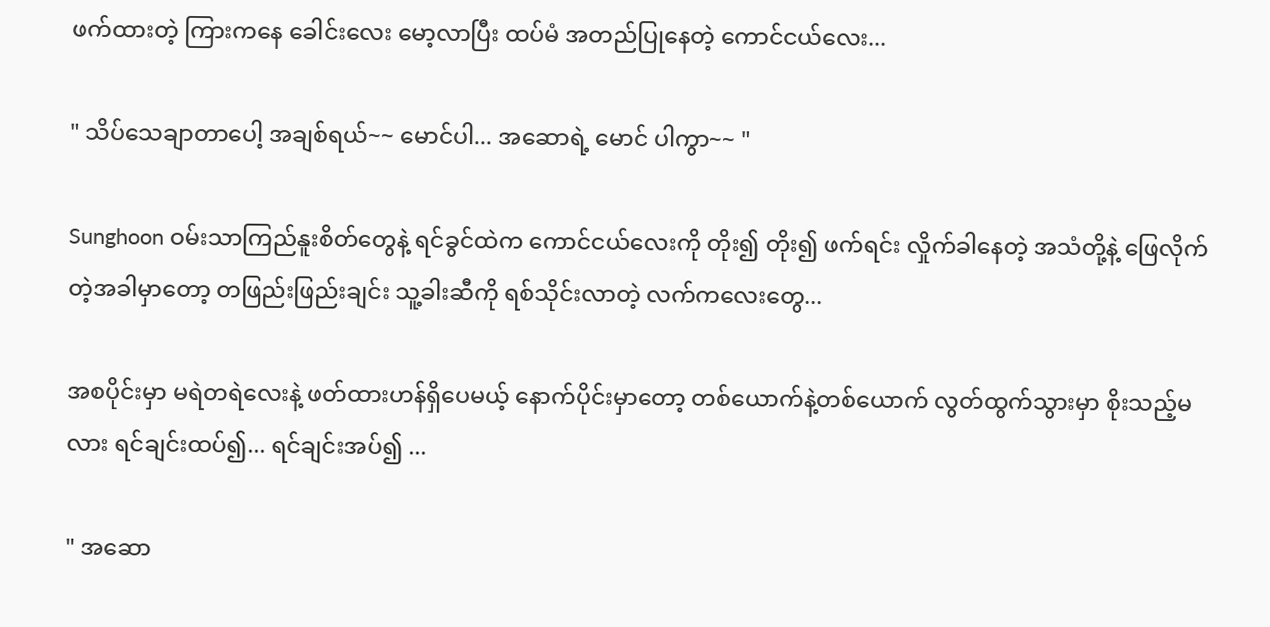ဖက်ထားတဲ့ ကြားကနေ ခေါင်းလေး မော့လာပြီး ထပ်မံ အတည်ပြုနေတဲ့ ကောင်ငယ်လေး...

" သိပ်သေချာတာပေါ့ အချစ်ရယ်~~ မောင်ပါ... အဆောရဲ့ မောင် ပါကွာ~~ "

Sunghoon ဝမ်းသာကြည်နူးစိတ်တွေနဲ့ ရင်ခွင်ထဲက ကောင်ငယ်လေးကို တိုး၍ တိုး၍ ဖက်ရင်း လှိုက်ခါနေတဲ့ အသံတို့နဲ့ ဖြေလိုက်တဲ့အခါမှာတော့ တဖြည်းဖြည်းချင်း သူ့ခါးဆီကို ရစ်သိုင်းလာတဲ့ လက်ကလေးတွေ...

အစပိုင်းမှာ မရဲတရဲလေးနဲ့ ဖတ်ထားဟန်ရှိပေမယ့် နောက်ပိုင်းမှာတော့ တစ်ယောက်နဲ့တစ်ယောက် လွတ်ထွက်သွားမှာ စိုးသည့်မလား ရင်ချင်းထပ်၍... ရင်ချင်းအပ်၍ ...

" အဆော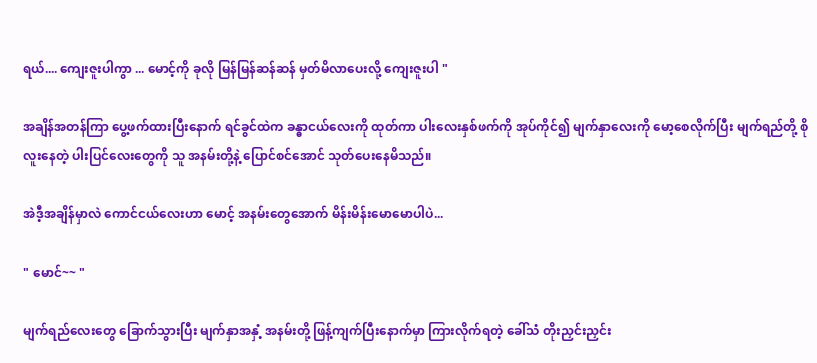ရယ်.... ကျေးဇူးပါကွာ ... မောင့်ကို ခုလို မြန်မြန်ဆန်ဆန် မှတ်မိလာပေးလို့ ကျေးဇူးပါ "

အချိန်အတန်ကြာ ပွေ့ဖက်ထားပြီးနောက် ရင်ခွင်ထဲက ခန္ဓာငယ်လေးကို ထုတ်ကာ ပါးလေးနှစ်ဖက်ကို အုပ်ကိုင်၍ မျက်နှာလေးကို မော့စေလိုက်ပြီး မျက်ရည်တို့ စိုလူးနေတဲ့ ပါးပြင်လေးတွေကို သူ အနမ်းတို့နဲ့ ပြောင်စင်အောင် သုတ်ပေးနေမိသည်။

အဲဒီ့အချိန်မှာလဲ ကောင်ငယ်လေးဟာ မောင့် အနမ်းတွေအောက် မိန်းမိန်းမောမောပါပဲ...

" မောင်~~ "

မျက်ရည်လေးတွေ ခြောက်သွားပြီး မျက်နှာအနှံ့ အနမ်းတို့ ဖြန့်ကျက်ပြီးနောက်မှာ ကြားလိုက်ရတဲ့ ခေါ်သံ တိုးညှင်းညှင်း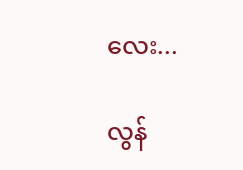လေး...

လွန်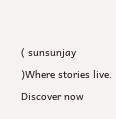( sunsunjay )Where stories live. Discover now